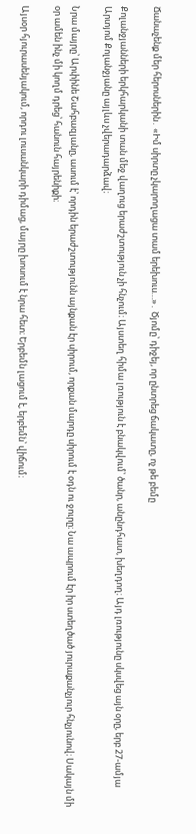Ճանաչենք մեր հերոսներին․ «Իմ սիրտը չկարողացա տամ երեխուս…»․ Ծյոմը՝ դիջեյ, որ ընտրեց ճակատը, ոչ թե բեմը

Քոլանջյանների երկհարկանի տան մեջ վաղուց երաժշտություն չի հնչում։ Այստեղ հիմա լռություն է բնակվում՝ ծանր, անընդհատ, խեղդող։ Այդ լռությունը սկսվեց այն օրը, երբ 27-ամյա Արտյոմ Քոլանջյանը այլևս չվերադարձավ։

Նրա մայրը՝ Արփինե Շահբազյանը, ասում է՝ որդին երաժշտությունն այնքան էր սիրում, որքան մարդը սիրում է օդն ու ջուրը։ Նա ապրում էր իր ստեղծած յուրաքանչյուր հնչյունով։ Սակայն մի օր ամեն ինչ մի կողմ դրեց՝ հանուն հայրենիքի։

Այսօր հյուրասենյակում, որդու լուսանկարի դիմաց, մայրը խոսում է նրա հետ։ Երբեմն լացում է, երբեմն՝ վիճում։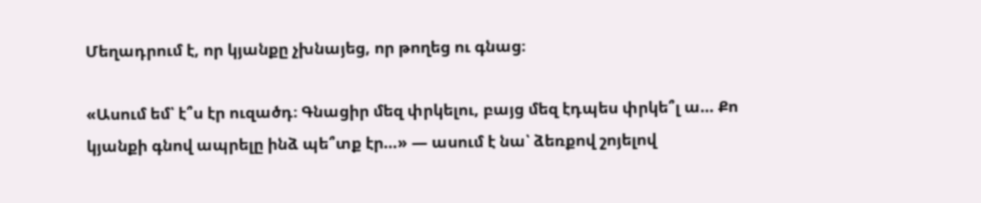Մեղադրում է, որ կյանքը չխնայեց, որ թողեց ու գնաց։

«Ասում եմ՝ է՞ս էր ուզածդ։ Գնացիր մեզ փրկելու, բայց մեզ էդպես փրկե՞լ ա… Քո կյանքի գնով ապրելը ինձ պե՞տք էր…» — ասում է նա՝ ձեռքով շոյելով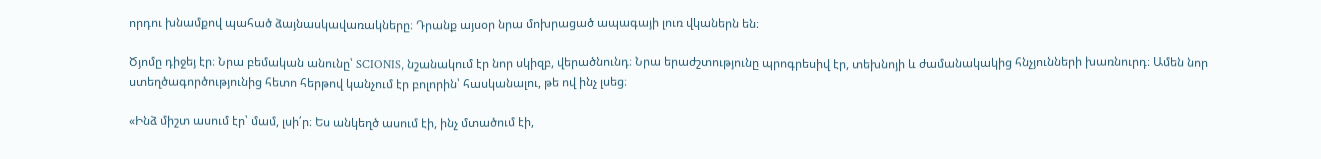որդու խնամքով պահած ձայնասկավառակները։ Դրանք այսօր նրա մոխրացած ապագայի լուռ վկաներն են։

Ծյոմը դիջեյ էր։ Նրա բեմական անունը՝ SCIONIS, նշանակում էր նոր սկիզբ, վերածնունդ։ Նրա երաժշտությունը պրոգրեսիվ էր, տեխնոյի և ժամանակակից հնչյունների խառնուրդ։ Ամեն նոր ստեղծագործությունից հետո հերթով կանչում էր բոլորին՝ հասկանալու, թե ով ինչ լսեց։

«Ինձ միշտ ասում էր՝ մամ, լսի՛ր։ Ես անկեղծ ասում էի, ինչ մտածում էի,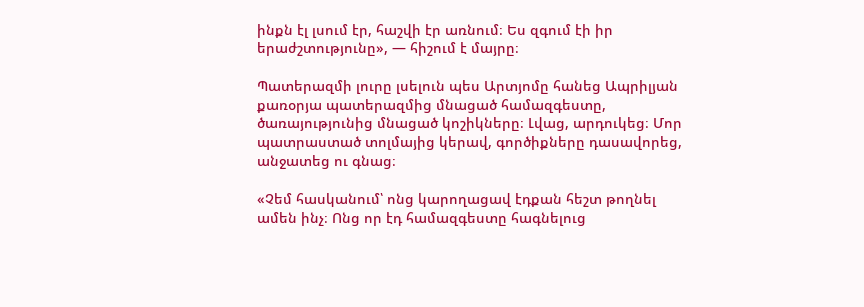ինքն էլ լսում էր, հաշվի էր առնում։ Ես զգում էի իր երաժշտությունը», — հիշում է մայրը։

Պատերազմի լուրը լսելուն պես Արտյոմը հանեց Ապրիլյան քառօրյա պատերազմից մնացած համազգեստը, ծառայությունից մնացած կոշիկները։ Լվաց, արդուկեց։ Մոր պատրաստած տոլմայից կերավ, գործիքները դասավորեց, անջատեց ու գնաց։

«Չեմ հասկանում՝ ոնց կարողացավ էդքան հեշտ թողնել ամեն ինչ։ Ոնց որ էդ համազգեստը հագնելուց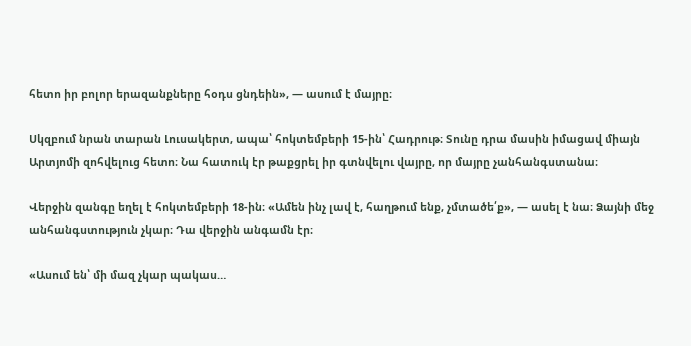հետո իր բոլոր երազանքները հօդս ցնդեին», — ասում է մայրը։

Սկզբում նրան տարան Լուսակերտ, ապա՝ հոկտեմբերի 15-ին՝ Հադրութ։ Տունը դրա մասին իմացավ միայն Արտյոմի զոհվելուց հետո։ Նա հատուկ էր թաքցրել իր գտնվելու վայրը, որ մայրը չանհանգստանա։

Վերջին զանգը եղել է հոկտեմբերի 18-ին։ «Ամեն ինչ լավ է, հաղթում ենք, չմտածե՛ք», — ասել է նա։ Ձայնի մեջ անհանգստություն չկար։ Դա վերջին անգամն էր։

«Ասում են՝ մի մազ չկար պակաս…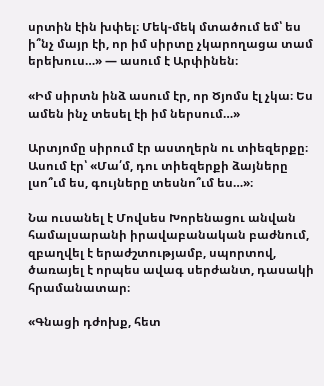սրտին էին խփել։ Մեկ-մեկ մտածում եմ՝ ես ի՞նչ մայր էի, որ իմ սիրտը չկարողացա տամ երեխուս…» — ասում է Արփինեն։

«Իմ սիրտն ինձ ասում էր, որ Ծյոմս էլ չկա։ Ես ամեն ինչ տեսել էի իմ ներսում…»

Արտյոմը սիրում էր աստղերն ու տիեզերքը։ Ասում էր՝ «Մա՛մ, դու տիեզերքի ձայները լսո՞ւմ ես, գույները տեսնո՞ւմ ես…»։

Նա ուսանել է Մովսես Խորենացու անվան համալսարանի իրավաբանական բաժնում, զբաղվել է երաժշտությամբ, սպորտով, ծառայել է որպես ավագ սերժանտ, դասակի հրամանատար։

«Գնացի դժոխք, հետ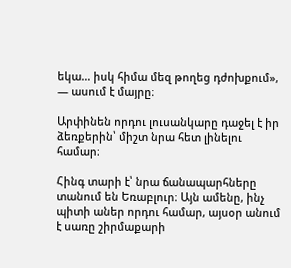եկա… իսկ հիմա մեզ թողեց դժոխքում», — ասում է մայրը։

Արփինեն որդու լուսանկարը դաջել է իր ձեռքերին՝ միշտ նրա հետ լինելու համար։

Հինգ տարի է՝ նրա ճանապարհները տանում են Եռաբլուր։ Այն ամենը, ինչ պիտի աներ որդու համար, այսօր անում է սառը շիրմաքարի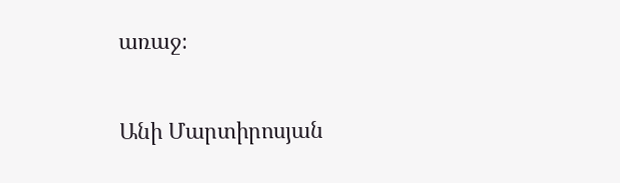առաջ։

Անի Մարտիրոսյան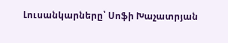Լուսանկարները՝ Սոֆի Խաչատրյան